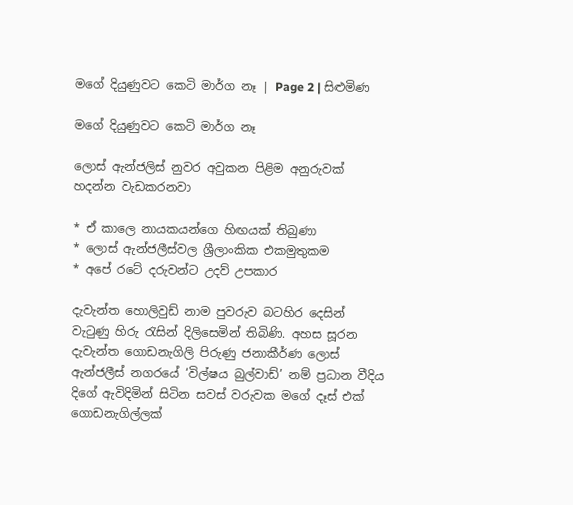මගේ දියුණුවට කෙටි මාර්ග නෑ | Page 2 | සිළුමිණ

මගේ දියුණුවට කෙටි මාර්ග නෑ

ලොස් ඇන්ජලිස් නුවර අවුකන පිළිම අනුරුවක් හදන්න වැඩකරනවා

* ඒ කාලෙ නායකයන්ගෙ හිඟයක් තිබුණා
* ලොස් ඇන්ජලීස්වල ශ්‍රීලාංකික එකමුතුකම
* අපේ රටේ දරුවන්ට උදව් උපකාර

දැවැන්ත හොලිවුඩ් නාම පුවරුව බටහිර දෙසින් වැටුණු හිරු රැසින් දිලිසෙමින් තිබිණි. අහස සූරන දැවැන්ත ගොඩනැගිලි පිරුණු ජනාකීර්ණ ලොස් ඇන්ජලීස් නගරයේ ‘විල්ෂය බුල්වාඩ්’ නම් ප්‍රධාන වීදිය දිගේ ඇවිදිමින් සිටින සවස් වරුවක මගේ දෑස් එක් ගොඩනැගිල්ලක්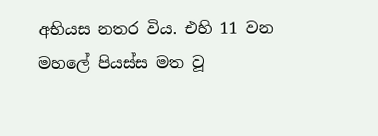අභියස නතර විය. එහි 11 වන මහලේ පියස්ස මත වූ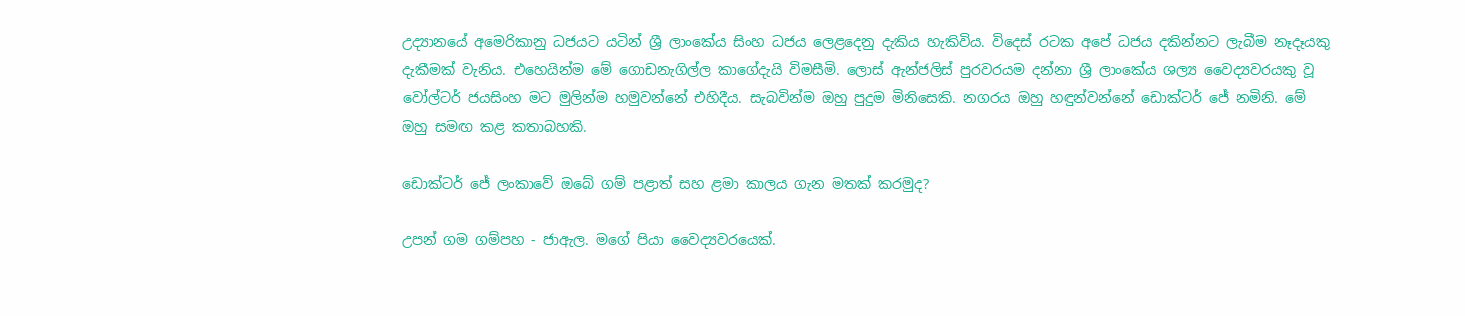උද්‍යානයේ අමෙරිකානු ධජයට යටින් ශ්‍රී ලාංකේය සිංහ ධජය ලෙළදෙනු දැකිය හැකිවිය. විදෙස් රටක අපේ ධජය දකින්නට ලැබීම නෑදෑයකු දැකීමක් වැනිය. එහෙයින්ම මේ ගොඩනැගිල්ල කාගේදැයි විමසීමි. ලොස් ඇන්ජලිස් පුරවරයම දන්නා ශ්‍රී ලාංකේය ශල්‍ය වෛද්‍යවරයකු වූ වෝල්ටර් ජයසිංහ මට මුලින්ම හමුවන්නේ එහිදීය. සැබවින්ම ඔහු පුදුම මිනිසෙකි. නගරය ඔහු හඳුන්වන්නේ ඩොක්ටර් ජේ නමිනි. මේ ඔහු සමඟ කළ කතාබහකි.

ඩොක්ටර් ජේ ලංකාවේ ඔබේ ගම් පළාත් සහ ළමා කාලය ගැන මතක් කරමුද?

උපන් ගම ගම්පහ - ජාඇල. මගේ පියා වෛද්‍යවරයෙක්.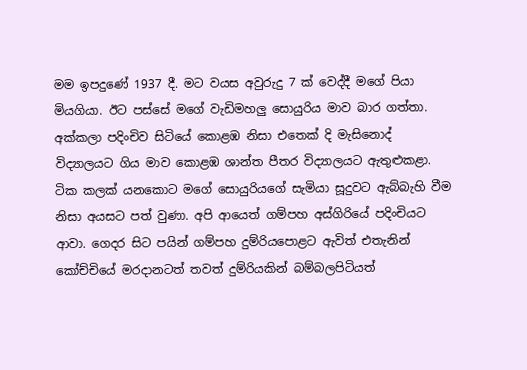මම ඉපදුණේ 1937 දී. මට වයස අවුරුදු 7 ක් වෙද්දී මගේ පියා මියගියා. ඊට පස්සේ මගේ වැඩිමහලු සොයුරිය මාව බාර ගත්තා. අක්කලා පදිංචිව සිටියේ කොළඹ නිසා එතෙක් දි මැසිනොද් විද්‍යාලයට ගිය මාව කොළඹ ශාන්ත පීතර විද්‍යාලයට ඇතුළුකළා. ටික කලක් යනකොට මගේ සොයුරියගේ සැමියා සූදුවට ඇබ්බැහි වීම නිසා අයසට පත් වුණා. අපි ආයෙත් ගම්පහ අස්ගිරියේ පදිංචියට ආවා. ගෙදර සිට පයින් ගම්පහ දුම්රියපොළට ඇවිත් එතැනින් කෝච්චියේ මරදානටත් තවත් දුම්රියකින් බම්බලපිටියත්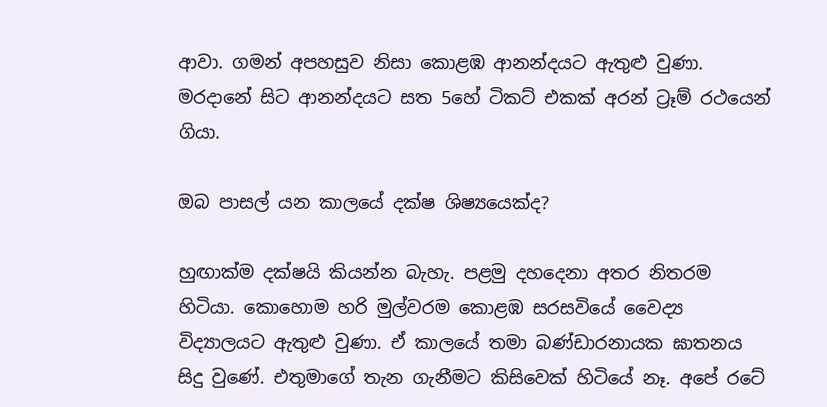ආවා. ගමන් අපහසුව නිසා කොළඹ ආනන්දයට ඇතුළු වුණා. මරදානේ සිට ආනන්දයට සත 5හේ ටිකට් එකක් අරන් ට්‍රෑම් රථයෙන් ගියා.

ඔබ පාසල් යන කාලයේ දක්ෂ ශිෂ්‍යයෙක්ද?

හුඟාක්ම දක්ෂයි කියන්න බැහැ. පළමු දහදෙනා අතර නිතරම හිටියා. කොහොම හරි මුල්වරම කොළඹ සරසවියේ වෛද්‍ය විද්‍යාලයට ඇතුළු වුණා. ඒ කාලයේ තමා බණ්ඩාරනායක ඝාතනය සිදු වුණේ. එතුමාගේ තැන ගැනීමට කිසිවෙක් හිටියේ නෑ. අපේ රටේ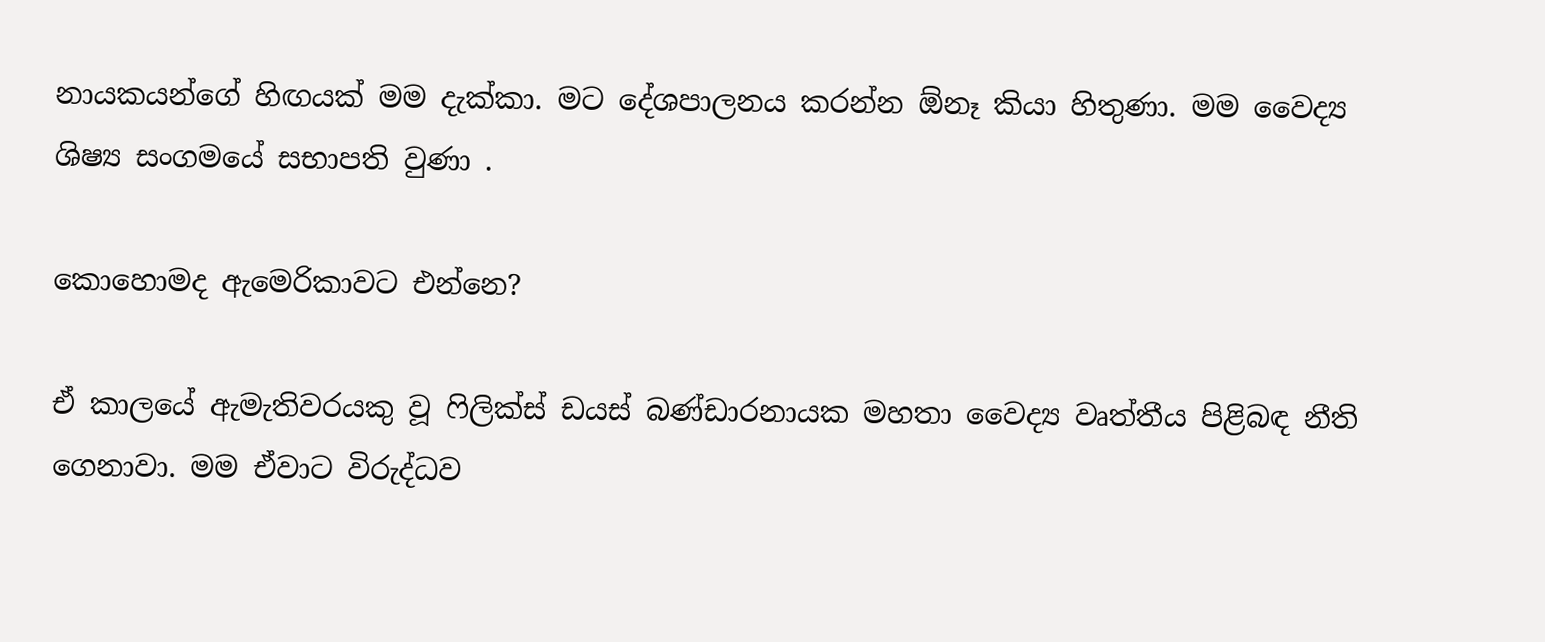නායකයන්ගේ හිඟයක් මම දැක්කා. මට දේශපාලනය කරන්න ඕනෑ කියා හිතුණා. මම වෛද්‍ය ශිෂ්‍ය සංගමයේ සභාපති වුණා .

කොහොමද ඇමෙරිකාවට එන්නෙ?

ඒ කාලයේ ඇමැතිවරයකු වූ ෆිලික්ස් ඩයස් බණ්ඩාරනායක මහතා වෛද්‍ය වෘත්තීය පිළිබඳ නීති ගෙනාවා. මම ඒවාට විරුද්ධව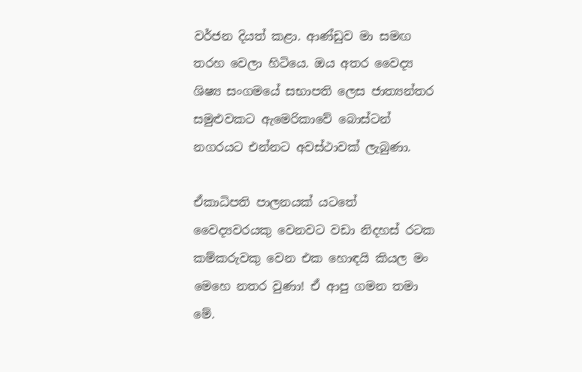වර්ජන දියත් කළා. ආණ්ඩුව මා සමඟ තරහ වෙලා හිටියෙ. ඔය අතර වෛද්‍ය ශිෂ්‍ය සංගමයේ සභාපති ලෙස ජාත්‍යන්තර සමුළුවකට ඇමෙරිකාවේ බොස්ටන් නගරයට එන්නට අවස්ථාවක් ලැබුණා.

ඒකාධිපති පාලනයක් යටතේ වෛද්‍යවරයකු වෙනවට වඩා නිදහස් රටක කම්කරුවකු වෙන එක හොඳයි කියල මං මෙහෙ නතර වුණා! ඒ ආපු ගමන තමා මේ.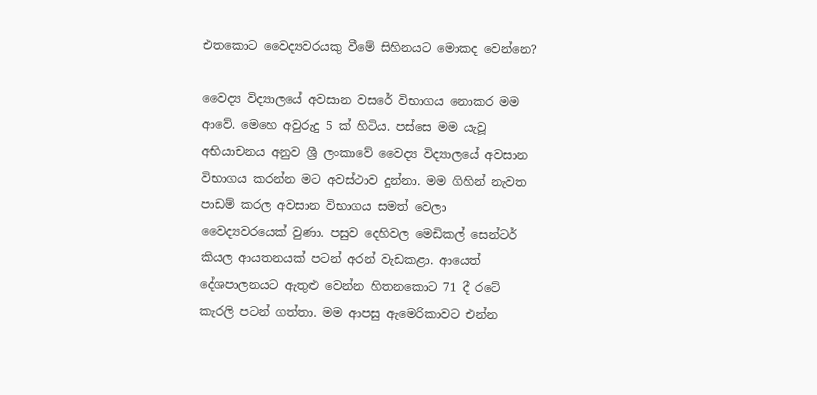එතකොට වෛද්‍යවරයකු වීමේ සිහිනයට මොකද වෙන්නෙ?

වෛද්‍ය විද්‍යාලයේ අවසාන වසරේ විභාගය නොකර මම ආවේ. මෙහෙ අවුරුදු 5 ක් හිටිය. පස්සෙ මම යැවූ අභියාචනය අනුව ශ්‍රී ලංකාවේ වෛද්‍ය විද්‍යාලයේ අවසාන විභාගය කරන්න මට අවස්ථාව දුන්නා. මම ගිහින් නැවත පාඩම් කරල අවසාන විභාගය සමත් වෙලා වෛද්‍යවරයෙක් වුණා. පසුව දෙහිවල මෙඩිකල් සෙන්ටර් කියල ආයතනයක් පටන් අරන් වැඩකළා. ආයෙත් දේශපාලනයට ඇතුළු වෙන්න හිතනකොට 71 දී රටේ කැරලි පටන් ගත්තා. මම ආපසු ඇමෙරිකාවට එන්න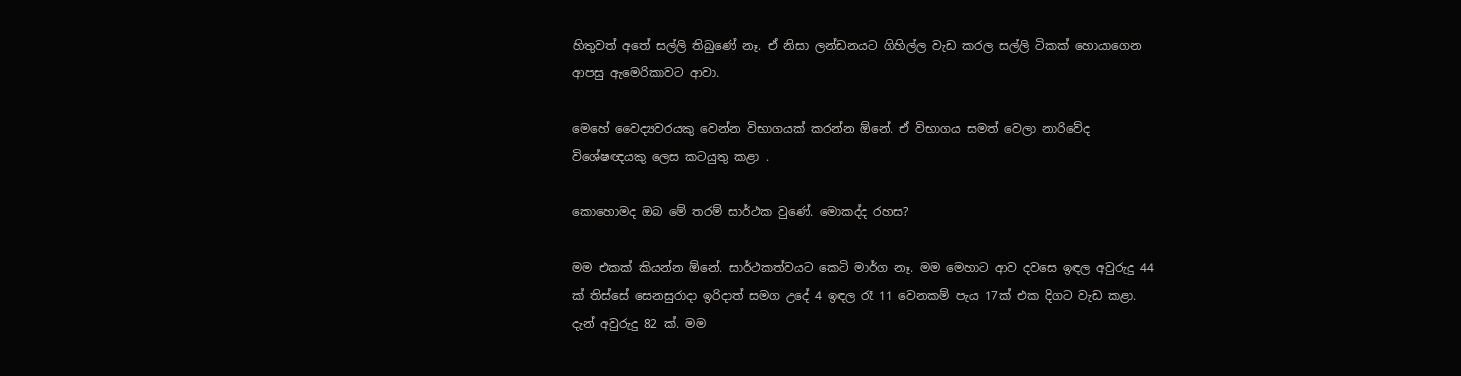හිතුවත් අතේ සල්ලි තිබුණේ නෑ. ඒ නිසා ලන්ඩනයට ගිහිල්ල වැඩ කරල සල්ලි ටිකක් හොයාගෙන ආපසු ඇමෙරිකාවට ආවා.

මෙහේ වෛද්‍යවරයකු වෙන්න විභාගයක් කරන්න ඕනේ. ඒ විභාගය සමත් වෙලා නාරිවේද විශේෂඥයකු ලෙස කටයුතු කළා .

කොහොමද ඔබ මේ තරම් සාර්ථක වුණේ. මොකද්ද රහස?

මම එකක් කියන්න ඕනේ. සාර්ථකත්වයට කෙටි මාර්ග නෑ. මම මෙහාට ආව දවසෙ ඉඳල අවුරුදු 44 ක් තිස්සේ සෙනසුරාදා ඉරිදාත් සමග උදේ 4 ඉඳල රෑ 11 වෙනකම් පැය 17ක් එක දිගට වැඩ කළා. දැන් අවුරුදු 82 ක්. මම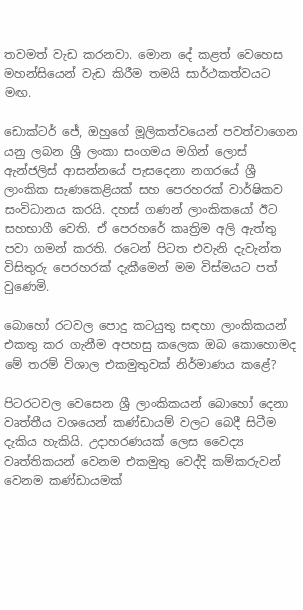තවමත් වැඩ කරනවා. මොන දේ කළත් වෙහෙස මහන්සියෙන් වැඩ කිරීම තමයි සාර්ථකත්වයට මඟ.

ඩොක්ටර් ජේ, ඔහුගේ මූලිකත්වයෙන් පවත්වාගෙන යනු ලබන ශ්‍රී ලංකා සංගමය මගින් ලොස් ඇන්ජලිස් ආසන්නයේ පැසදෙනා නගරයේ ශ්‍රී ලාංකික සැණකෙළියක් සහ පෙරහරක් වාර්ෂිකව සංවිධානය කරයි. දහස් ගණන් ලාංකිකයෝ ඊට සහභාගී වෙති. ඒ පෙරහරේ කෘත්‍රිම අලි ඇත්තු පවා ගමන් කරති. රටෙන් පිටත එවැනි දැවැන්ත විසිතුරු පෙරහරක් දැකීමෙන් මම විස්මයට පත් වුණෙමි.

බොහෝ රටවල පොදු කටයුතු සඳහා ලාංකිකයන් එකතු කර ගැනීම අපහසු කලෙක ඔබ කොහොමද මේ තරම් විශාල එකමුතුවක් නිර්මාණය කළේ?

පිටරටවල වෙසෙන ශ්‍රී ලාංකිකයන් බොහෝ දෙනා වෘත්තීය වශයෙන් කණ්ඩායම් වලට බෙදී සිටීම දැකිය හැකියි. උදාහරණයක් ලෙස වෛද්‍ය වෘත්තිකයන් වෙනම එකමුතු වෙද්දි කම්කරුවන් වෙනම කණ්ඩායමක්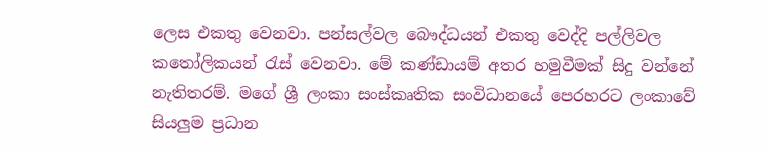ලෙස එකතු වෙනවා. පන්සල්වල බෞද්ධයන් එකතු වෙද්දි පල්ලිවල කතෝලිකයන් රැස් වෙනවා. මේ කණ්ඩායම් අතර හමුවීමක් සිදු වන්නේ නැතිතරම්. මගේ ශ්‍රී ලංකා සංස්කෘතික සංවිධානයේ පෙරහරට ලංකාවේ සියලුම ප්‍රධාන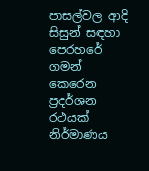පාසල්වල ආදි සිසුන් සඳහා පෙරහරේ ගමන් කෙරෙන ප්‍රදර්ශන රථයක් නිර්මාණය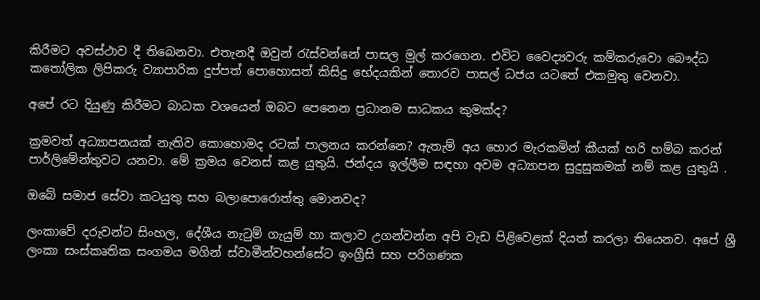කිරීමට අවස්ථාව දී තිබෙනවා. එතැනදී ඔවුන් රැස්වන්නේ පාසල මුල් කරගෙන. එවිට වෛද්‍යවරු කම්කරුවො බෞද්ධ කතෝලික ලිපිකරු ව්‍යාපාරික දුප්පත් පොහොසත් කිසිදු භේදයකින් තොරව පාසල් ධජය යටතේ එකමුතු වෙනවා.

අපේ රට දියුණු කිරීමට බාධක වශයෙන් ඔබට පෙනෙන ප්‍රධානම සාධකය කුමක්ද?

ක්‍රමවත් අධ්‍යාපනයක් නැතිව කොහොමද රටක් පාලනය කරන්නෙ? ඇතැම් අය හොර මැරකමින් කීයක් හරි හම්බ කරන් පාර්ලිමේන්තුවට යනවා. මේ ක්‍රමය වෙනස් කළ යුතුයි. ජන්දය ඉල්ලීම සඳහා අවම අධ්‍යාපන සුදුසුකමක් නම් කළ යුතුයි .

ඔබේ සමාජ සේවා කටයුතු සහ බලාපොරොත්තු මොනවද?

ලංකාවේ දරුවන්ට සිංහල, දේශීය නැටුම් ගැයුම් හා කලාව උගන්වන්න අපි වැඩ පිළිවෙළක් දියත් කරලා තියෙනව. අපේ ශ්‍රී ලංකා සංස්කෘතික සංගමය මගින් ස්වාමීන්වහන්සේට ඉංග්‍රීසි සහ පරිගණක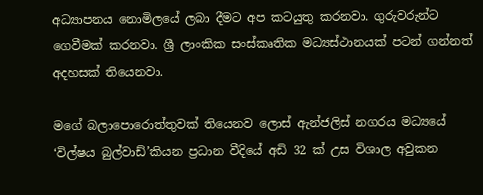අධ්‍යාපනය නොමිලයේ ලබා දීමට අප කටයුතු කරනවා. ගුරුවරුන්ට ගෙවීමක් කරනවා. ශ්‍රී ලාංකික සංස්කෘතික මධ්‍යස්ථානයක් පටන් ගන්නත් අදහසක් තියෙනවා.

මගේ බලාපොරොත්තුවක් තියෙනව ලොස් ඇන්ජලිස් නගරය මධ්‍යයේ ‘විල්ෂය බුල්වාඩ්’කියන ප්‍රධාන වීදියේ අඩි 32 ක් උස විශාල අවුකන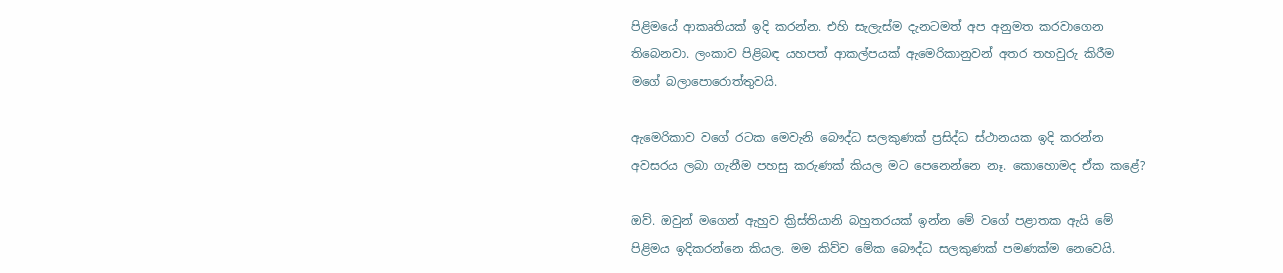පිළිමයේ ආකෘතියක් ඉදි කරන්න. එහි සැලැස්ම දැනටමත් අප අනුමත කරවාගෙන තිබෙනවා. ලංකාව පිළිබඳ යහපත් ආකල්පයක් ඇමෙරිකානුවන් අතර තහවුරු කිරීම මගේ බලාපොරොත්තුවයි.

ඇමෙරිකාව වගේ රටක මෙවැනි බෞද්ධ සලකුණක් ප්‍රසිද්ධ ස්ථානයක ඉදි කරන්න අවසරය ලබා ගැනීම පහසු කරුණක් කියල මට පෙනෙන්නෙ නෑ. කොහොමද ඒක කළේ?

ඔව්. ඔවුන් මගෙන් ඇහුව ක්‍රිස්තියානි බහුතරයක් ඉන්න මේ වගේ පළාතක ඇයි මේ පිළිමය ඉදිකරන්නෙ කියල. මම කිව්ව මේක බෞද්ධ සලකුණක් පමණක්ම නෙවෙයි.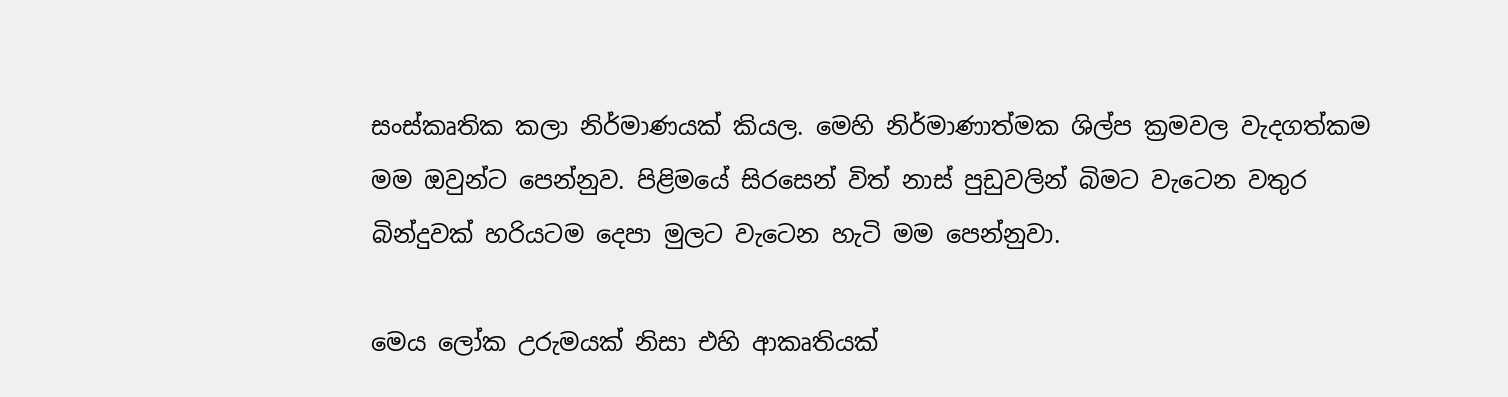සංස්කෘතික කලා නිර්මාණයක් කියල. මෙහි නිර්මාණාත්මක ශිල්ප ක්‍රමවල වැදගත්කම මම ඔවුන්ට පෙන්නුව. පිළිමයේ සිරසෙන් විත් නාස් පුඩුවලින් බිමට වැටෙන වතුර බින්දුවක් හරියටම දෙපා මුලට වැටෙන හැටි මම පෙන්නුවා.

මෙය ලෝක උරුමයක් නිසා එහි ආකෘතියක්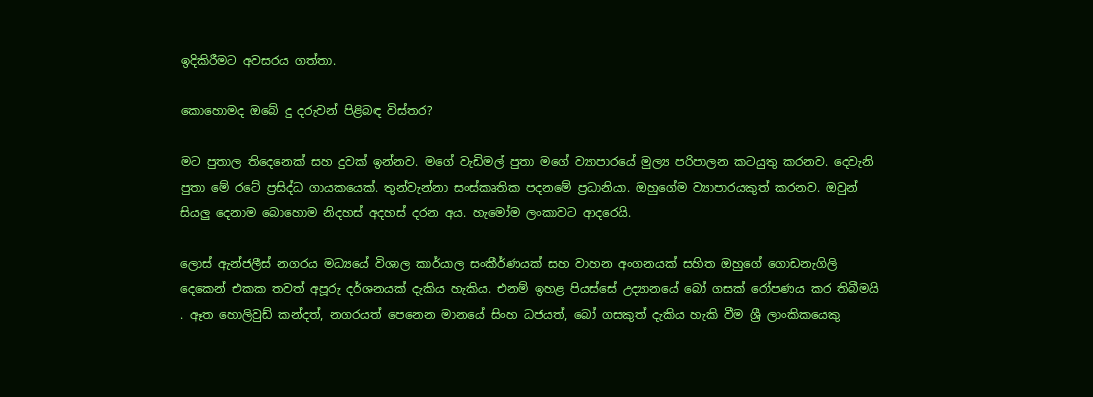ඉදිකිරීමට අවසරය ගත්තා.

කොහොමද ඔබේ දු දරුවන් පිළිබඳ විස්තර?

මට පුතාල තිදෙනෙක් සහ දුවක් ඉන්නව. මගේ වැඩිමල් පුතා මගේ ව්‍යාපාරයේ මුල්‍ය පරිපාලන කටයුතු කරනව. දෙවැනි පුතා මේ රටේ ප්‍රසිද්ධ ගායකයෙක්. තුන්වැන්නා සංස්කෘතික පදනමේ ප්‍රධානියා. ඔහුගේම ව්‍යාපාරයකුත් කරනව. ඔවුන් සියලු දෙනාම බොහොම නිදහස් අදහස් දරන අය. හැමෝම ලංකාවට ආදරෙයි.

ලොස් ඇන්ජලීස් නගරය මධ්‍යයේ විශාල කාර්යාල සංකීර්ණයක් සහ වාහන අංගනයක් සහිත ඔහුගේ ගොඩනැගිලි දෙකෙන් එකක තවත් අපූරු දර්ශනයක් දැකිය හැකිය. එනම් ඉහළ පියස්සේ උද්‍යානයේ බෝ ගසක් රෝපණය කර තිබීමයි . ඈත හොලිවුඩ් කන්දත්, නගරයත් පෙනෙන මානයේ සිංහ ධජයත්, බෝ ගසකුත් දැකිය හැකි වීම ශ්‍රී ලාංකිකයෙකු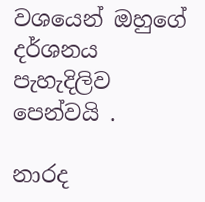වශයෙන් ඔහුගේ දර්ශනය පැහැදිලිව පෙන්වයි .

නාරද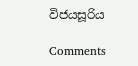විජයසූරිය

Comments